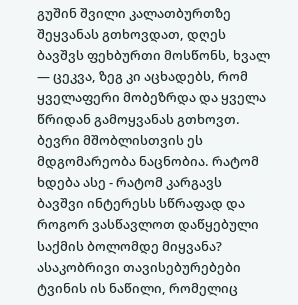გუშინ შვილი კალათბურთზე შეყვანას გთხოვდათ, დღეს ბავშვს ფეხბურთი მოსწონს, ხვალ — ცეკვა, ზეგ კი აცხადებს, რომ ყველაფერი მობეზრდა და ყველა წრიდან გამოყვანას გთხოვთ. ბევრი მშობლისთვის ეს მდგომარეობა ნაცნობია. რატომ ხდება ასე - რატომ კარგავს ბავშვი ინტერესს სწრაფად და როგორ ვასწავლოთ დაწყებული საქმის ბოლომდე მიყვანა?
ასაკობრივი თავისებურებები
ტვინის ის ნაწილი, რომელიც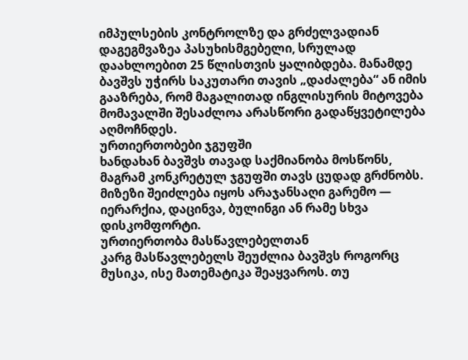იმპულსების კონტროლზე და გრძელვადიან დაგეგმვაზეა პასუხისმგებელი, სრულად დაახლოებით 25 წლისთვის ყალიბდება. მანამდე ბავშვს უჭირს საკუთარი თავის „დაძალება“ ან იმის გააზრება, რომ მაგალითად ინგლისურის მიტოვება მომავალში შესაძლოა არასწორი გადაწყვეტილება აღმოჩნდეს.
ურთიერთობები ჯგუფში
ხანდახან ბავშვს თავად საქმიანობა მოსწონს, მაგრამ კონკრეტულ ჯგუფში თავს ცუდად გრძნობს. მიზეზი შეიძლება იყოს არაჯანსაღი გარემო — იერარქია, დაცინვა, ბულინგი ან რამე სხვა დისკომფორტი.
ურთიერთობა მასწავლებელთან
კარგ მასწავლებელს შეუძლია ბავშვს როგორც მუსიკა, ისე მათემატიკა შეაყვაროს. თუ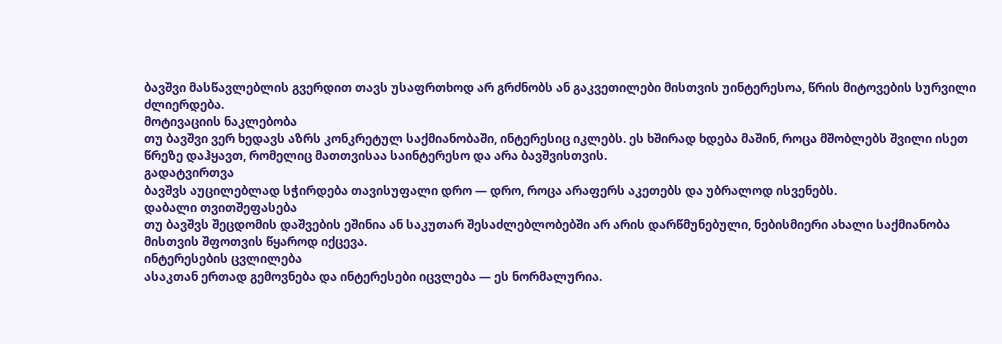ბავშვი მასწავლებლის გვერდით თავს უსაფრთხოდ არ გრძნობს ან გაკვეთილები მისთვის უინტერესოა, წრის მიტოვების სურვილი ძლიერდება.
მოტივაციის ნაკლებობა
თუ ბავშვი ვერ ხედავს აზრს კონკრეტულ საქმიანობაში, ინტერესიც იკლებს. ეს ხშირად ხდება მაშინ, როცა მშობლებს შვილი ისეთ წრეზე დაჰყავთ, რომელიც მათთვისაა საინტერესო და არა ბავშვისთვის.
გადატვირთვა
ბავშვს აუცილებლად სჭირდება თავისუფალი დრო — დრო, როცა არაფერს აკეთებს და უბრალოდ ისვენებს.
დაბალი თვითშეფასება
თუ ბავშვს შეცდომის დაშვების ეშინია ან საკუთარ შესაძლებლობებში არ არის დარწმუნებული, ნებისმიერი ახალი საქმიანობა მისთვის შფოთვის წყაროდ იქცევა.
ინტერესების ცვლილება
ასაკთან ერთად გემოვნება და ინტერესები იცვლება — ეს ნორმალურია.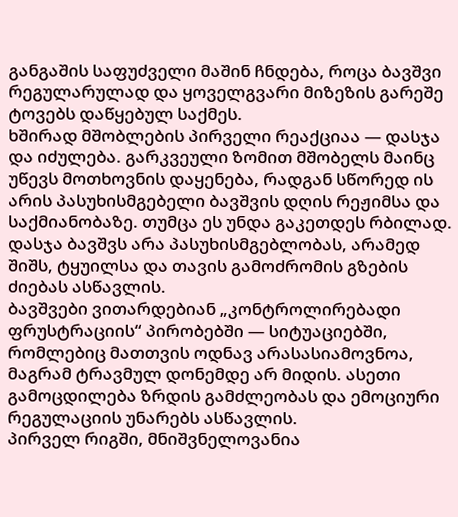განგაშის საფუძველი მაშინ ჩნდება, როცა ბავშვი რეგულარულად და ყოველგვარი მიზეზის გარეშე ტოვებს დაწყებულ საქმეს.
ხშირად მშობლების პირველი რეაქციაა — დასჯა და იძულება. გარკვეული ზომით მშობელს მაინც უწევს მოთხოვნის დაყენება, რადგან სწორედ ის არის პასუხისმგებელი ბავშვის დღის რეჟიმსა და საქმიანობაზე. თუმცა ეს უნდა გაკეთდეს რბილად. დასჯა ბავშვს არა პასუხისმგებლობას, არამედ შიშს, ტყუილსა და თავის გამოძრომის გზების ძიებას ასწავლის.
ბავშვები ვითარდებიან „კონტროლირებადი ფრუსტრაციის“ პირობებში — სიტუაციებში, რომლებიც მათთვის ოდნავ არასასიამოვნოა, მაგრამ ტრავმულ დონემდე არ მიდის. ასეთი გამოცდილება ზრდის გამძლეობას და ემოციური რეგულაციის უნარებს ასწავლის.
პირველ რიგში, მნიშვნელოვანია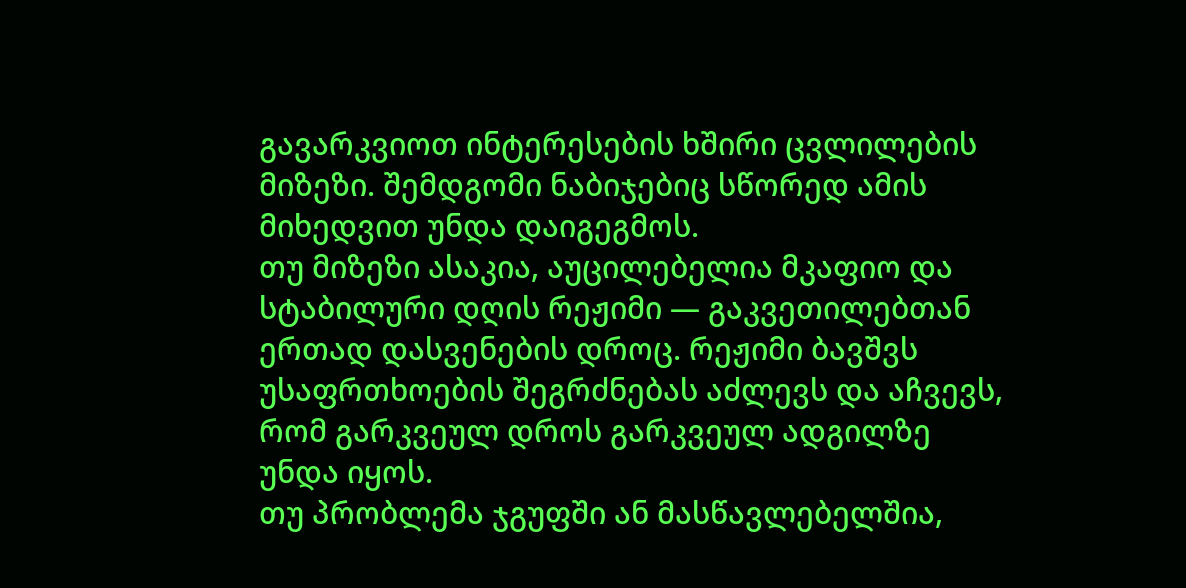გავარკვიოთ ინტერესების ხშირი ცვლილების მიზეზი. შემდგომი ნაბიჯებიც სწორედ ამის მიხედვით უნდა დაიგეგმოს.
თუ მიზეზი ასაკია, აუცილებელია მკაფიო და სტაბილური დღის რეჟიმი — გაკვეთილებთან ერთად დასვენების დროც. რეჟიმი ბავშვს უსაფრთხოების შეგრძნებას აძლევს და აჩვევს, რომ გარკვეულ დროს გარკვეულ ადგილზე უნდა იყოს.
თუ პრობლემა ჯგუფში ან მასწავლებელშია,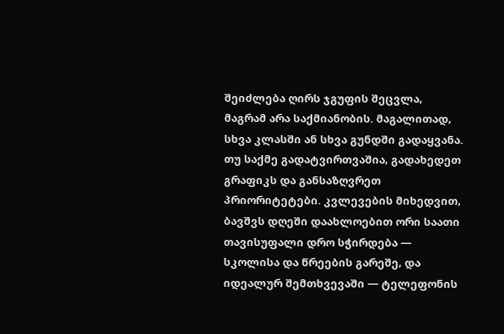შეიძლება ღირს ჯგუფის შეცვლა, მაგრამ არა საქმიანობის. მაგალითად, სხვა კლასში ან სხვა გუნდში გადაყვანა.
თუ საქმე გადატვირთვაშია, გადახედეთ გრაფიკს და განსაზღვრეთ პრიორიტეტები. კვლევების მიხედვით, ბავშვს დღეში დაახლოებით ორი საათი თავისუფალი დრო სჭირდება — სკოლისა და წრეების გარეშე, და იდეალურ შემთხვევაში — ტელეფონის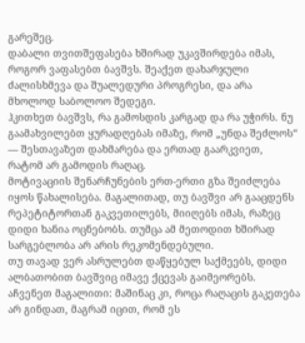გარეშეც.
დაბალი თვითშეფასება ხშირად უკავშირდება იმას, როგორ ვაფასებთ ბავშვს. შეაქეთ დახარჯული ძალისხმევა და შუალედური პროგრესი, და არა მხოლოდ საბოლოო შედეგი.
ჰკითხეთ ბავშვს, რა გამოსდის კარგად და რა უჭირს. ნუ გაამახვილებთ ყურადღებას იმაზე, რომ „უნდა შეძლოს“ — შესთავაზეთ დახმარება და ერთად გაარკვიეთ, რატომ არ გამოდის რაღაც.
მოტივაციის შენარჩუნების ერთ-ერთი გზა შეიძლება იყოს წახალისება. მაგალითად, თუ ბავშვი არ გააცდენს რეპეტიტორთან გაკვეთილებს, მიიღებს იმას, რაზეც დიდი ხანია ოცნებობს. თუმცა ამ მეთოდით ხშირად სარგებლობა არ არის რეკომენდებული.
თუ თავად ვერ ასრულებთ დაწყებულ საქმეებს, დიდი ალბათობით ბავშვიც იმავე ქცევას გაიმეორებს. აჩვენეთ მაგალითი: მაშინაც კი, როცა რაღაცის გაკეთება არ გინდათ, მაგრამ იცით, რომ ეს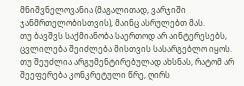მნიშვნელოვანია (მაგალითად, ვარჯიში ჯანმრთელობისთვის), მაინც ასრულებთ მას.
თუ ბავშვს საქმიანობა საერთოდ არ აინტერესებს, ცვლილება შეიძლება მისთვის სასარგებლო იყოს.
თუ შეუძლია არგუმენტირებულად ახსნას, რატომ არ შეეფერება კონკრეტული წრე, ღირს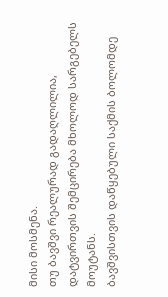მისი მოსმენა.
თუ ბავშვი რეალურად გადაღლილია, დატვირთვის შემცირება მხოლოდ სარგებელს მოუტანს.
ბავშვისთვის დაწყებული საქმის ბოლომდე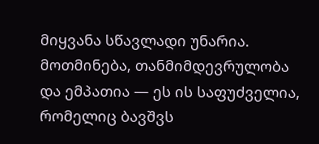მიყვანა სწავლადი უნარია. მოთმინება, თანმიმდევრულობა და ემპათია — ეს ის საფუძველია, რომელიც ბავშვს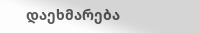დაეხმარება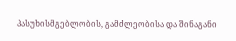პასუხისმგებლობის, გამძლეობისა და შინაგანი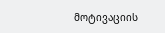მოტივაციის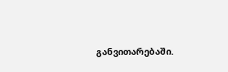განვითარებაში.